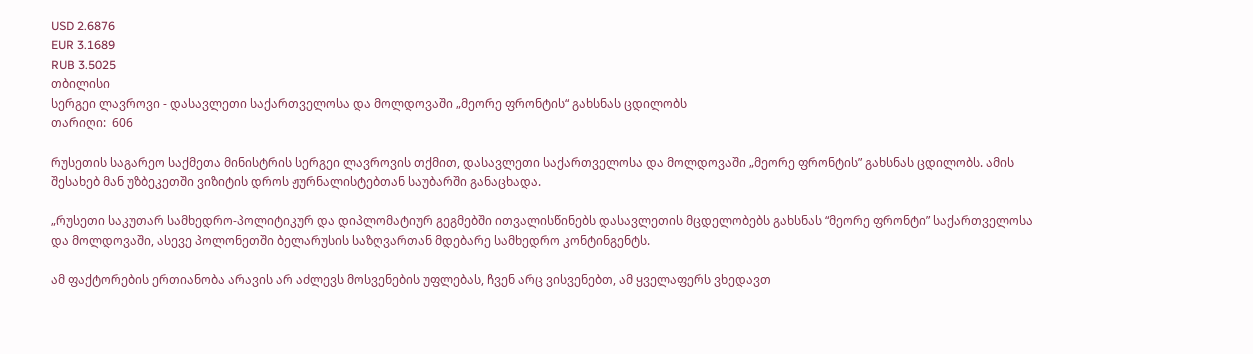USD 2.6876
EUR 3.1689
RUB 3.5025
თბილისი
სერგეი ლავროვი - დასავლეთი საქართველოსა და მოლდოვაში „მეორე ფრონტის“ გახსნას ცდილობს
თარიღი:  606

რუსეთის საგარეო საქმეთა მინისტრის სერგეი ლავროვის თქმით, დასავლეთი საქართველოსა და მოლდოვაში „მეორე ფრონტის” გახსნას ცდილობს. ამის შესახებ მან უზბეკეთში ვიზიტის დროს ჟურნალისტებთან საუბარში განაცხადა.

„რუსეთი საკუთარ სამხედრო-პოლიტიკურ და დიპლომატიურ გეგმებში ითვალისწინებს დასავლეთის მცდელობებს გახსნას “მეორე ფრონტი” საქართველოსა და მოლდოვაში, ასევე პოლონეთში ბელარუსის საზღვართან მდებარე სამხედრო კონტინგენტს.

ამ ფაქტორების ერთიანობა არავის არ აძლევს მოსვენების უფლებას, ჩვენ არც ვისვენებთ, ამ ყველაფერს ვხედავთ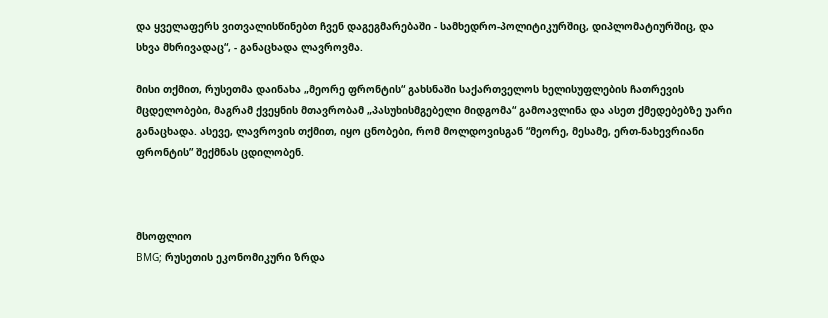და ყველაფერს ვითვალისწინებთ ჩვენ დაგეგმარებაში - სამხედრო-პოლიტიკურშიც, დიპლომატიურშიც, და სხვა მხრივადაც“, - განაცხადა ლავროვმა.

მისი თქმით, რუსეთმა დაინახა „მეორე ფრონტის“ გახსნაში საქართველოს ხელისუფლების ჩათრევის მცდელობები, მაგრამ ქვეყნის მთავრობამ „პასუხისმგებელი მიდგომა“ გამოავლინა და ასეთ ქმედებებზე უარი განაცხადა. ასევე, ლავროვის თქმით, იყო ცნობები, რომ მოლდოვისგან “მეორე, მესამე, ერთ-ნახევრიანი ფრონტის” შექმნას ცდილობენ.



მსოფლიო
BMG; რუსეთის ეკონომიკური ზრდა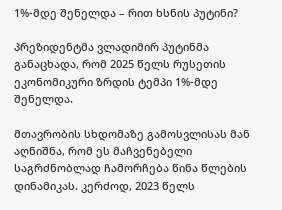1%-მდე შენელდა – რით ხსნის პუტინი?

პრეზიდენტმა ვლადიმირ პუტინმა განაცხადა, რომ 2025 წელს რუსეთის ეკონომიკური ზრდის ტემპი 1%-მდე შენელდა.

მთავრობის სხდომაზე გამოსვლისას მან აღნიშნა, რომ ეს მაჩვენებელი საგრძნობლად ჩამორჩება წინა წლების დინამიკას. კერძოდ, 2023 წელს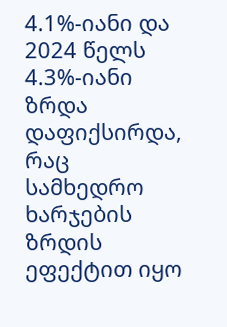4.1%-იანი და 2024 წელს 4.3%-იანი ზრდა დაფიქსირდა, რაც სამხედრო ხარჯების ზრდის ეფექტით იყო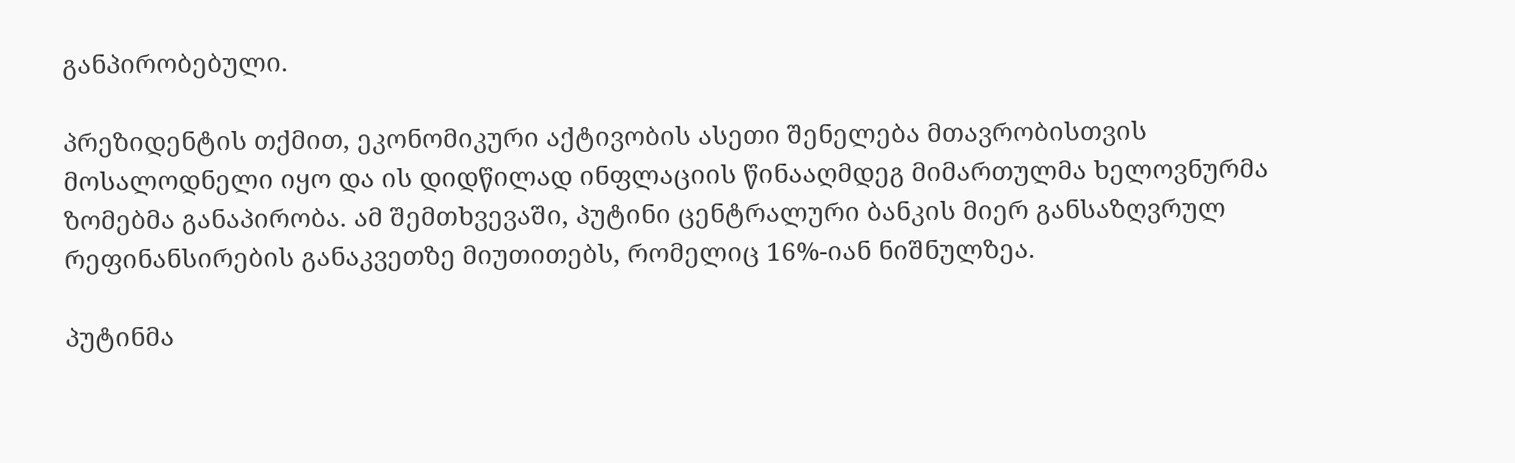განპირობებული.

პრეზიდენტის თქმით, ეკონომიკური აქტივობის ასეთი შენელება მთავრობისთვის მოსალოდნელი იყო და ის დიდწილად ინფლაციის წინააღმდეგ მიმართულმა ხელოვნურმა ზომებმა განაპირობა. ამ შემთხვევაში, პუტინი ცენტრალური ბანკის მიერ განსაზღვრულ რეფინანსირების განაკვეთზე მიუთითებს, რომელიც 16%-იან ნიშნულზეა.

პუტინმა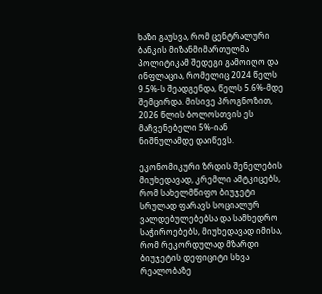ხაზი გაუსვა, რომ ცენტრალური ბანკის მიზანმიმართულმა პოლიტიკამ შედეგი გამოიღო და ინფლაცია, რომელიც 2024 წელს 9.5%-ს შეადგენდა, წელს 5.6%-მდე შემცირდა. მისივე პროგნოზით, 2026 წლის ბოლოსთვის ეს მაჩვენებელი 5%-იან ნიშნულამდე დაიწევს.

ეკონომიკური ზრდის შენელების მიუხედავად, კრემლი ამტკიცებს, რომ სახელმწიფო ბიუჯეტი სრულად ფარავს სოციალურ ვალდებულებებსა და სამხედრო საჭიროებებს, მიუხედავად იმისა, რომ რეკორდულად მზარდი ბიუჯეტის დეფიციტი სხვა რეალობაზე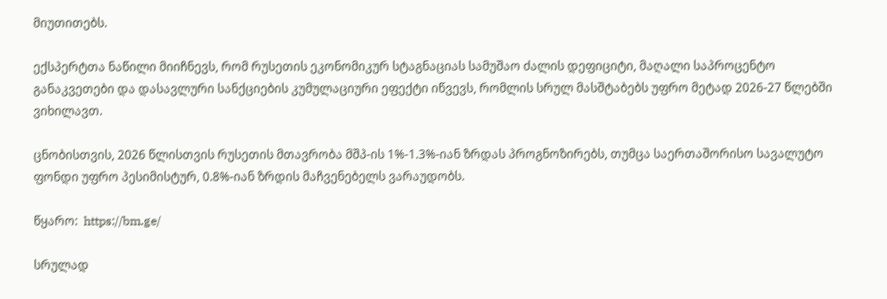მიუთითებს.

ექსპერტთა ნაწილი მიიჩნევს, რომ რუსეთის ეკონომიკურ სტაგნაციას სამუშაო ძალის დეფიციტი, მაღალი საპროცენტო განაკვეთები და დასავლური სანქციების კუმულაციური ეფექტი იწვევს, რომლის სრულ მასშტაბებს უფრო მეტად 2026-27 წლებში ვიხილავთ.

ცნობისთვის, 2026 წლისთვის რუსეთის მთავრობა მშპ-ის 1%-1.3%-იან ზრდას პროგნოზირებს, თუმცა საერთაშორისო სავალუტო ფონდი უფრო პესიმისტურ, 0.8%-იან ზრდის მაჩვენებელს ვარაუდობს.

წყარო:  https://bm.ge/

სრულად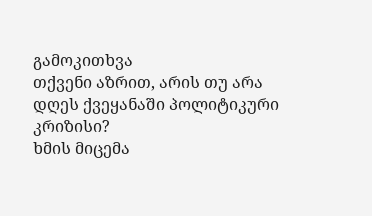გამოკითხვა
თქვენი აზრით, არის თუ არა დღეს ქვეყანაში პოლიტიკური კრიზისი?
ხმის მიცემა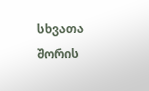სხვათა შორის